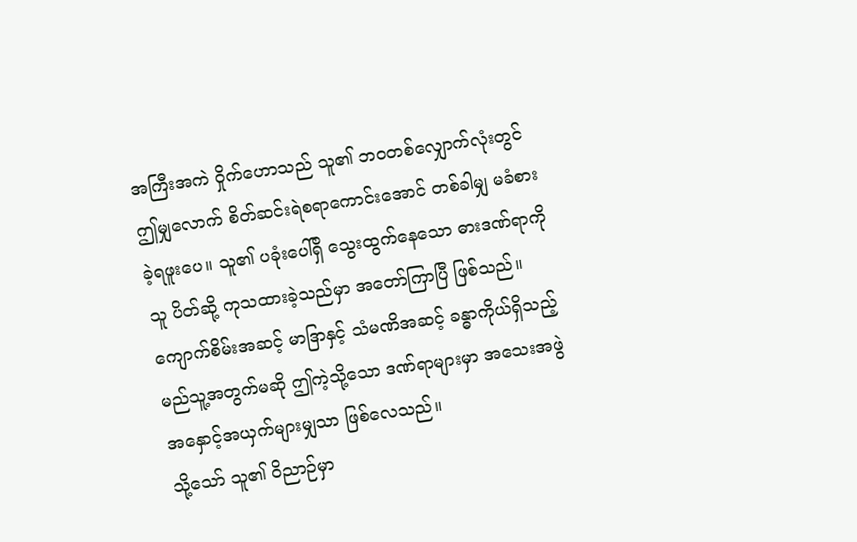အကြီးအကဲ ဝှိုက်ဟောသည် သူ၏ ဘဝတစ်လျှောက်လုံးတွင် ဤမျှလောက် စိတ်ဆင်းရဲစရာကောင်းအောင် တစ်ခါမျှ မခံစားခဲ့ရဖူးပေ။ သူ၏ ပခုံးပေါ်ရှိ သွေးထွက်နေသော ဓားဒဏ်ရာကို သူ ပိတ်ဆို့ ကုသထားခဲ့သည်မှာ အတော်ကြာပြီ ဖြစ်သည်။ ကျောက်စိမ်းအဆင့် မာဒြာနှင့် သံမဏိအဆင့် ခန္ဓာကိုယ်ရှိသည့် မည်သူ့အတွက်မဆို ဤကဲ့သို့သော ဒဏ်ရာများမှာ အသေးအဖွဲ အနှောင့်အယှက်များမျှသာ ဖြစ်လေသည်။
သို့သော် သူ၏ ဝိညာဉ်မှာ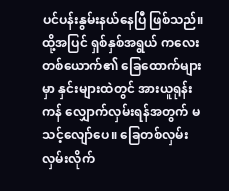ပင်ပန်းနွမ်းနယ်နေပြီ ဖြစ်သည်။ ထို့အပြင် ရှစ်နှစ်အရွယ် ကလေးတစ်ယောက်၏ ခြေထောက်များမှာ နှင်းများထဲတွင် အားယူရုန်းကန် လျှောက်လှမ်းရန်အတွက် မသင့်လျော်ပေ။ ခြေတစ်လှမ်း လှမ်းလိုက်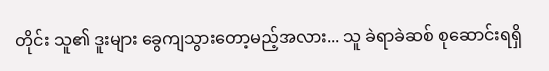တိုင်း သူ၏ ဒူးများ ခွေကျသွားတော့မည့်အလား... သူ ခဲရာခဲဆစ် စုဆောင်းရရှိ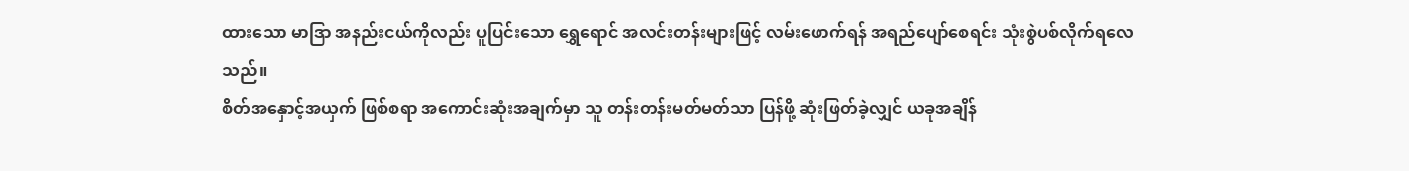ထားသော မာဒြာ အနည်းငယ်ကိုလည်း ပူပြင်းသော ရွှေရောင် အလင်းတန်းများဖြင့် လမ်းဖောက်ရန် အရည်ပျော်စေရင်း သုံးစွဲပစ်လိုက်ရလေသည်။
စိတ်အနှောင့်အယှက် ဖြစ်စရာ အကောင်းဆုံးအချက်မှာ သူ တန်းတန်းမတ်မတ်သာ ပြန်ဖို့ ဆုံးဖြတ်ခဲ့လျှင် ယခုအချိန်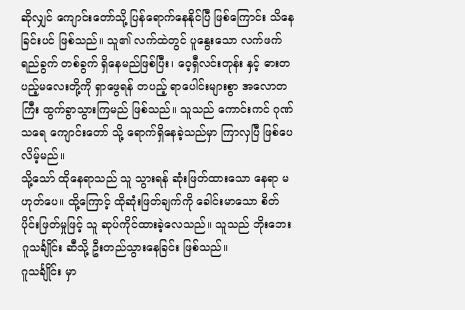ဆိုလျှင် ကျောင်းတော်သို့ ပြန်ရောက်နေနိုင်ပြီ ဖြစ်ကြောင်း သိနေခြင်းပင် ဖြစ်သည်။ သူ၏ လက်ထဲတွင် ပူနွေးသော လက်ဖက်ရည်ခွက် တစ်ခွက် ရှိနေမည်ဖြစ်ပြီး၊ ဝေ့ရှီလင်းတုန်း နှင့် ဓားတပည့်မလေးတို့ကို ရှာဖွေရန် တပည့် ရာပေါင်းများစွာ အလောတကြီး ထွက်ခွာသွားကြမည် ဖြစ်သည်။ သူသည် ကောင်းကင် ဂုဏ်သရေ ကျောင်းတော် သို့ ရောက်ရှိနေခဲ့သည်မှာ ကြာလှပြီ ဖြစ်ပေလိမ့်မည်။
သို့သော် ထိုနေရာသည် သူ သွားရန် ဆုံးဖြတ်ထားသော နေရာ မဟုတ်ပေ။ ထို့ကြောင့် ထိုဆုံးဖြတ်ချက်ကို ခေါင်းမာသော စိတ်ပိုင်းဖြတ်မှုဖြင့် သူ ဆုပ်ကိုင်ထားခဲ့လေသည်။ သူသည် ဘိုးဘေး ဂူသင်္ချိုင်း ဆီသို့ ဦးတည်သွားနေခြင်း ဖြစ်သည်။
ဂူသင်္ချိုင်း မှာ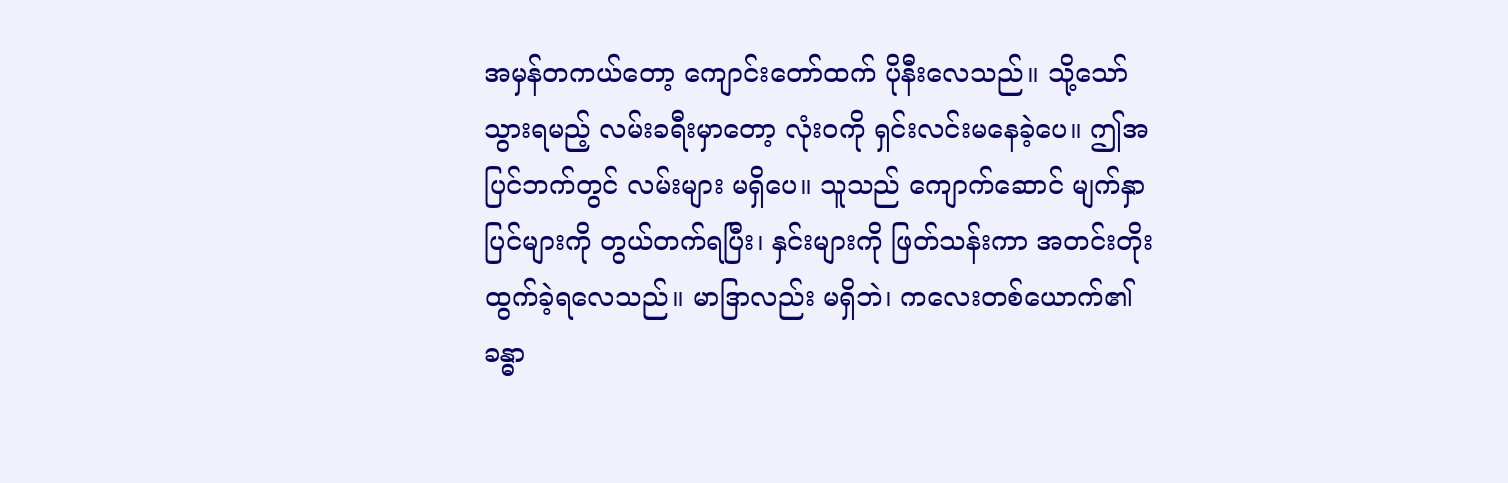အမှန်တကယ်တော့ ကျောင်းတော်ထက် ပိုနီးလေသည်။ သို့သော် သွားရမည့် လမ်းခရီးမှာတော့ လုံးဝကို ရှင်းလင်းမနေခဲ့ပေ။ ဤအပြင်ဘက်တွင် လမ်းများ မရှိပေ။ သူသည် ကျောက်ဆောင် မျက်နှာပြင်များကို တွယ်တက်ရပြီး၊ နှင်းများကို ဖြတ်သန်းကာ အတင်းတိုးထွက်ခဲ့ရလေသည်။ မာဒြာလည်း မရှိဘဲ၊ ကလေးတစ်ယောက်၏ ခန္ဓာ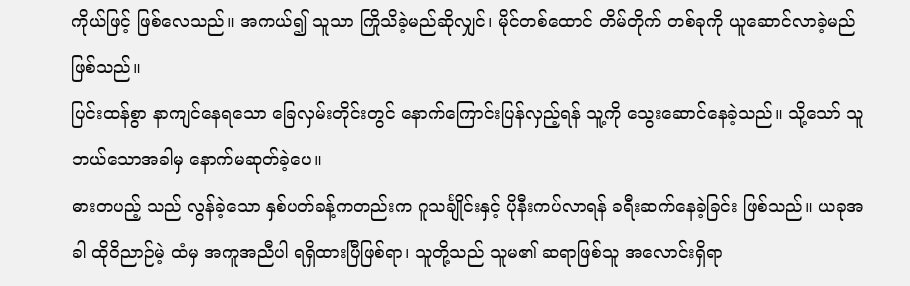ကိုယ်ဖြင့် ဖြစ်လေသည်။ အကယ်၍ သူသာ ကြိုသိခဲ့မည်ဆိုလျှင်၊ မိုင်တစ်ထောင် တိမ်တိုက် တစ်ခုကို ယူဆောင်လာခဲ့မည် ဖြစ်သည်။
ပြင်းထန်စွာ နာကျင်နေရသော ခြေလှမ်းတိုင်းတွင် နောက်ကြောင်းပြန်လှည့်ရန် သူ့ကို သွေးဆောင်နေခဲ့သည်။ သို့သော် သူ ဘယ်သောအခါမှ နောက်မဆုတ်ခဲ့ပေ။
ဓားတပည့် သည် လွန်ခဲ့သော နှစ်ပတ်ခန့်ကတည်းက ဂူသင်္ချိုင်းနှင့် ပိုနီးကပ်လာရန် ခရီးဆက်နေခဲ့ခြင်း ဖြစ်သည်။ ယခုအခါ ထိုဝိညာဉ်မဲ့ ထံမှ အကူအညီပါ ရရှိထားပြီဖြစ်ရာ၊ သူတို့သည် သူမ၏ ဆရာဖြစ်သူ အလောင်းရှိရာ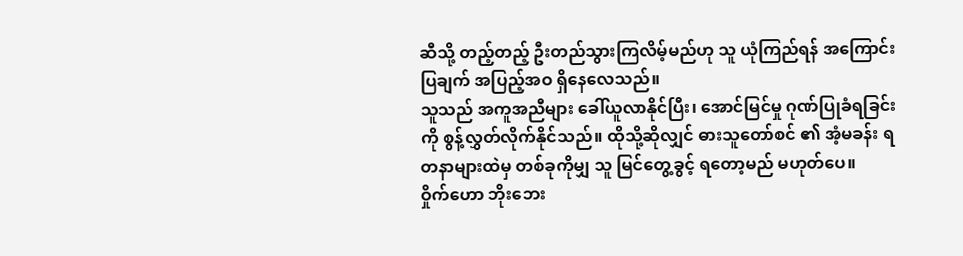ဆီသို့ တည့်တည့် ဦးတည်သွားကြလိမ့်မည်ဟု သူ ယုံကြည်ရန် အကြောင်းပြချက် အပြည့်အဝ ရှိနေလေသည်။
သူသည် အကူအညီများ ခေါ်ယူလာနိုင်ပြီး၊ အောင်မြင်မှု ဂုဏ်ပြုခံရခြင်းကို စွန့်လွှတ်လိုက်နိုင်သည်။ ထိုသို့ဆိုလျှင် ဓားသူတော်စင် ၏ အံ့မခန်း ရတနာများထဲမှ တစ်ခုကိုမျှ သူ မြင်တွေ့ခွင့် ရတော့မည် မဟုတ်ပေ။
ဝှိုက်ဟော ဘိုးဘေး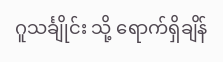ဂူသင်္ချိုင်း သို့ ရောက်ရှိချိန်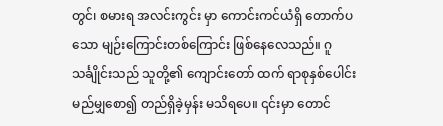တွင်၊ စမားရ အလင်းကွင်း မှာ ကောင်းကင်ယံရှိ တောက်ပသော မျဉ်းကြောင်းတစ်ကြောင်း ဖြစ်နေလေသည်။ ဂူသင်္ချိုင်းသည် သူတို့၏ ကျောင်းတော် ထက် ရာစုနှစ်ပေါင်း မည်မျှစော၍ တည်ရှိခဲ့မှန်း မသိရပေ။ ၎င်းမှာ တောင်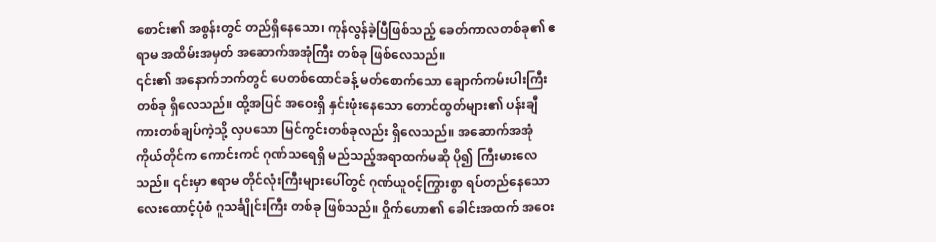စောင်း၏ အစွန်းတွင် တည်ရှိနေသော၊ ကုန်လွန်ခဲ့ပြီဖြစ်သည့် ခေတ်ကာလတစ်ခု၏ ဧရာမ အထိမ်းအမှတ် အဆောက်အအုံကြီး တစ်ခု ဖြစ်လေသည်။
၎င်း၏ အနောက်ဘက်တွင် ပေတစ်ထောင်ခန့် မတ်စောက်သော ချောက်ကမ်းပါးကြီး တစ်ခု ရှိလေသည်။ ထို့အပြင် အဝေးရှိ နှင်းဖုံးနေသော တောင်ထွတ်များ၏ ပန်းချီကားတစ်ချပ်ကဲ့သို့ လှပသော မြင်ကွင်းတစ်ခုလည်း ရှိလေသည်။ အဆောက်အအုံ ကိုယ်တိုင်က ကောင်းကင် ဂုဏ်သရေရှိ မည်သည့်အရာထက်မဆို ပို၍ ကြီးမားလေသည်။ ၎င်းမှာ ဧရာမ တိုင်လုံးကြီးများပေါ်တွင် ဂုဏ်ယူဝင့်ကြွားစွာ ရပ်တည်နေသော လေးထောင့်ပုံစံ ဂူသင်္ချိုင်းကြီး တစ်ခု ဖြစ်သည်။ ဝှိုက်ဟော၏ ခေါင်းအထက် အဝေး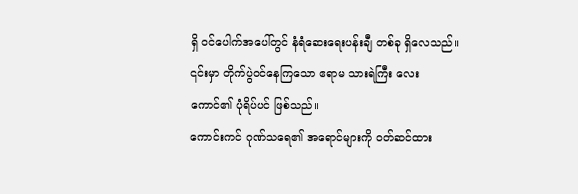ရှိ ဝင်ပေါက်အပေါ်တွင် နံရံဆေးရေးပန်းချီ တစ်ခု ရှိလေသည်။ ၎င်းမှာ တိုက်ပွဲဝင်နေကြသော ဧရာမ သားရဲကြီး လေးကောင်၏ ပုံရိပ်ပင် ဖြစ်သည်။
ကောင်းကင် ဂုဏ်သရေ၏ အရောင်များကို ဝတ်ဆင်ထား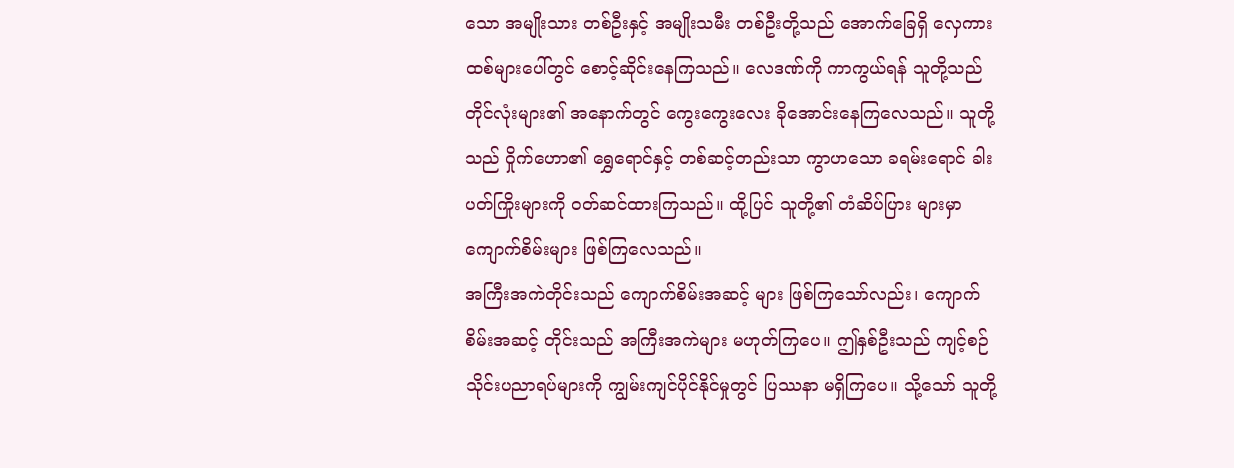သော အမျိုးသား တစ်ဦးနှင့် အမျိုးသမီး တစ်ဦးတို့သည် အောက်ခြေရှိ လှေကားထစ်များပေါ်တွင် စောင့်ဆိုင်းနေကြသည်။ လေဒဏ်ကို ကာကွယ်ရန် သူတို့သည် တိုင်လုံးများ၏ အနောက်တွင် ကွေးကွေးလေး ခိုအောင်းနေကြလေသည်။ သူတို့သည် ဝှိုက်ဟော၏ ရွှေရောင်နှင့် တစ်ဆင့်တည်းသာ ကွာဟသော ခရမ်းရောင် ခါးပတ်ကြိုးများကို ဝတ်ဆင်ထားကြသည်။ ထို့ပြင် သူတို့၏ တံဆိပ်ပြား များမှာ ကျောက်စိမ်းများ ဖြစ်ကြလေသည်။
အကြီးအကဲတိုင်းသည် ကျောက်စိမ်းအဆင့် များ ဖြစ်ကြသော်လည်း၊ ကျောက်စိမ်းအဆင့် တိုင်းသည် အကြီးအကဲများ မဟုတ်ကြပေ။ ဤနှစ်ဦးသည် ကျင့်စဉ်သိုင်းပညာရပ်များကို ကျွမ်းကျင်ပိုင်နိုင်မှုတွင် ပြဿနာ မရှိကြပေ။ သို့သော် သူတို့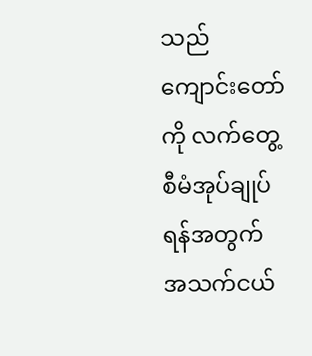သည် ကျောင်းတော်ကို လက်တွေ့ စီမံအုပ်ချုပ်ရန်အတွက် အသက်ငယ်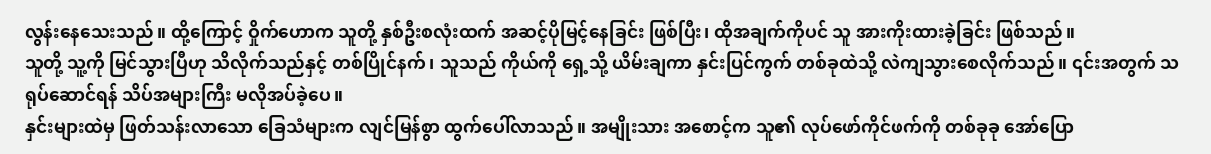လွန်းနေသေးသည်။ ထို့ကြောင့် ဝှိုက်ဟောက သူတို့ နှစ်ဦးစလုံးထက် အဆင့်ပိုမြင့်နေခြင်း ဖြစ်ပြီး၊ ထိုအချက်ကိုပင် သူ အားကိုးထားခဲ့ခြင်း ဖြစ်သည်။
သူတို့ သူ့ကို မြင်သွားပြီဟု သိလိုက်သည်နှင့် တစ်ပြိုင်နက်၊ သူသည် ကိုယ်ကို ရှေ့သို့ ယိမ်းချကာ နှင်းပြင်ကွက် တစ်ခုထဲသို့ လဲကျသွားစေလိုက်သည်။ ၎င်းအတွက် သရုပ်ဆောင်ရန် သိပ်အများကြီး မလိုအပ်ခဲ့ပေ။
နှင်းများထဲမှ ဖြတ်သန်းလာသော ခြေသံများက လျင်မြန်စွာ ထွက်ပေါ်လာသည်။ အမျိုးသား အစောင့်က သူ၏ လုပ်ဖော်ကိုင်ဖက်ကို တစ်ခုခု အော်ပြော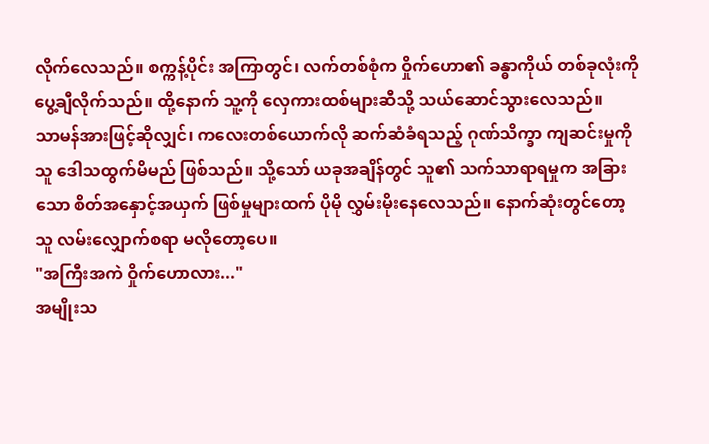လိုက်လေသည်။ စက္ကန့်ပိုင်း အကြာတွင်၊ လက်တစ်စုံက ဝှိုက်ဟော၏ ခန္ဓာကိုယ် တစ်ခုလုံးကို ပွေ့ချီလိုက်သည်။ ထို့နောက် သူ့ကို လှေကားထစ်များဆီသို့ သယ်ဆောင်သွားလေသည်။
သာမန်အားဖြင့်ဆိုလျှင်၊ ကလေးတစ်ယောက်လို ဆက်ဆံခံရသည့် ဂုဏ်သိက္ခာ ကျဆင်းမှုကို သူ ဒေါသထွက်မိမည် ဖြစ်သည်။ သို့သော် ယခုအချိန်တွင် သူ၏ သက်သာရာရမှုက အခြားသော စိတ်အနှောင့်အယှက် ဖြစ်မှုများထက် ပိုမို လွှမ်းမိုးနေလေသည်။ နောက်ဆုံးတွင်တော့ သူ လမ်းလျှောက်စရာ မလိုတော့ပေ။
"အကြီးအကဲ ဝှိုက်ဟောလား..."
အမျိုးသ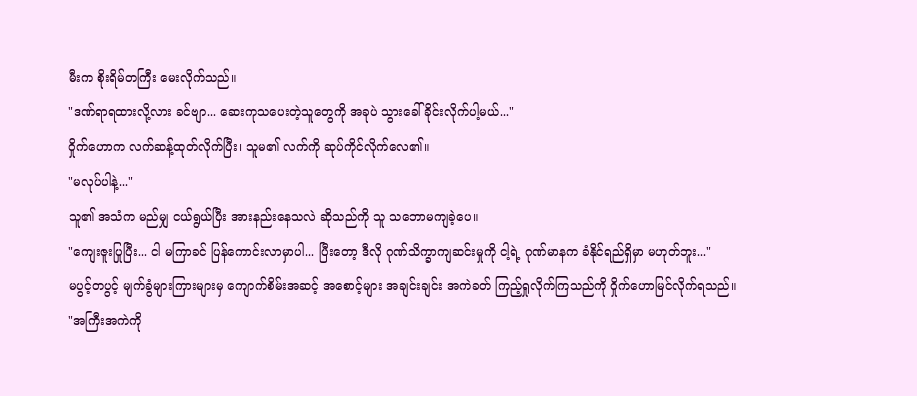မီးက စိုးရိမ်တကြီး မေးလိုက်သည်။
"ဒဏ်ရာရထားလို့လား ခင်ဗျာ... ဆေးကုသပေးတဲ့သူတွေကို အခုပဲ သွားခေါ်ခိုင်းလိုက်ပါ့မယ်..."
ဝှိုက်ဟောက လက်ဆန့်ထုတ်လိုက်ပြီး၊ သူမ၏ လက်ကို ဆုပ်ကိုင်လိုက်လေ၏။
"မလုပ်ပါနဲ့..."
သူ၏ အသံက မည်မျှ ငယ်ရွယ်ပြီး အားနည်းနေသလဲ ဆိုသည်ကို သူ သဘောမကျခဲ့ပေ။
"ကျေးဇူးပြုပြီး... ငါ မကြာခင် ပြန်ကောင်းလာမှာပါ... ပြီးတော့ ဒီလို ဂုဏ်သိက္ခာကျဆင်းမှုကို ငါ့ရဲ့ ဂုဏ်မာနက ခံနိုင်ရည်ရှိမှာ မဟုတ်ဘူး..."
မပွင့်တပွင့် မျက်ခွံများကြားများမှ ကျောက်စိမ်းအဆင့် အစောင့်များ အချင်းချင်း အကဲခတ် ကြည့်ရှုလိုက်ကြသည်ကို ဝှိုက်ဟောမြင်လိုက်ရသည်။
"အကြီးအကဲကို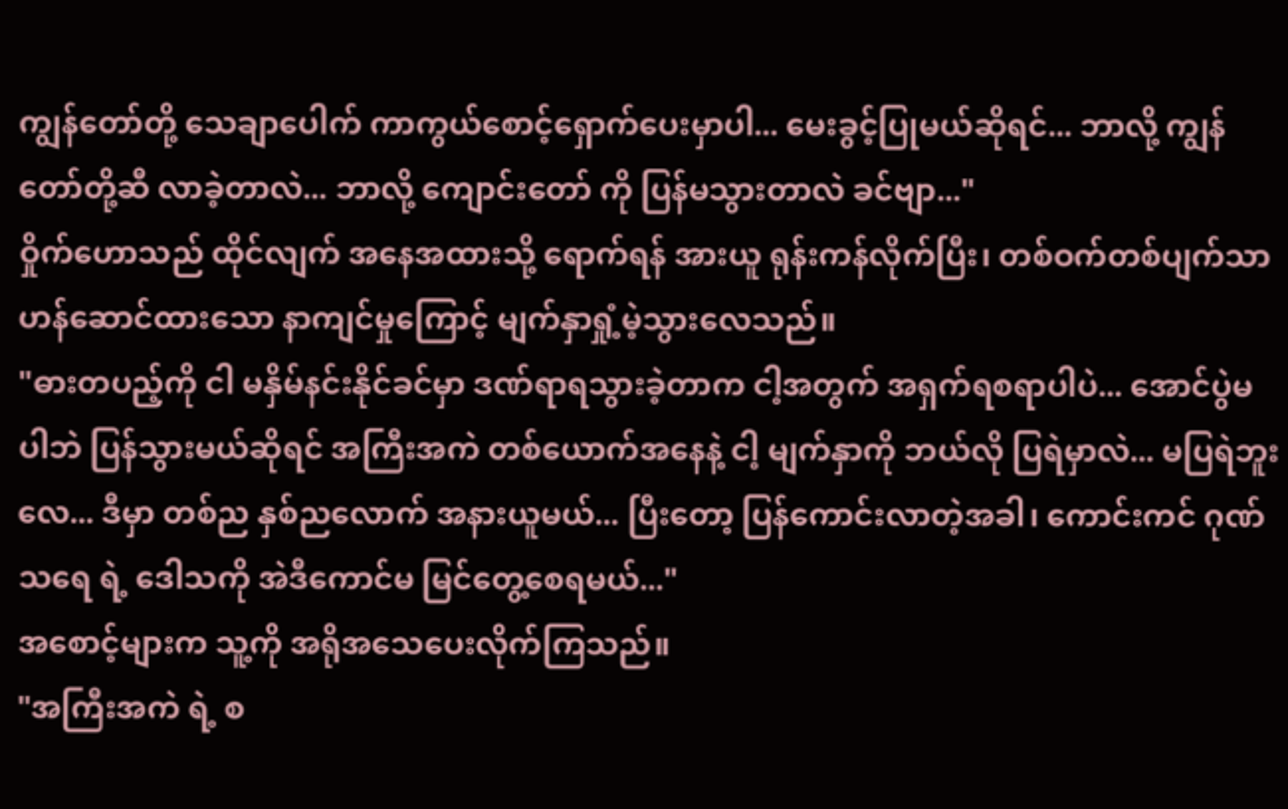ကျွန်တော်တို့ သေချာပေါက် ကာကွယ်စောင့်ရှောက်ပေးမှာပါ... မေးခွင့်ပြုမယ်ဆိုရင်... ဘာလို့ ကျွန်တော်တို့ဆီ လာခဲ့တာလဲ... ဘာလို့ ကျောင်းတော် ကို ပြန်မသွားတာလဲ ခင်ဗျာ..."
ဝှိုက်ဟောသည် ထိုင်လျက် အနေအထားသို့ ရောက်ရန် အားယူ ရုန်းကန်လိုက်ပြီး၊ တစ်ဝက်တစ်ပျက်သာ ဟန်ဆောင်ထားသော နာကျင်မှုကြောင့် မျက်နှာရှုံ့မဲ့သွားလေသည်။
"ဓားတပည့်ကို ငါ မနှိမ်နင်းနိုင်ခင်မှာ ဒဏ်ရာရသွားခဲ့တာက ငါ့အတွက် အရှက်ရစရာပါပဲ... အောင်ပွဲမပါဘဲ ပြန်သွားမယ်ဆိုရင် အကြီးအကဲ တစ်ယောက်အနေနဲ့ ငါ့ မျက်နှာကို ဘယ်လို ပြရဲမှာလဲ... မပြရဲဘူးလေ... ဒီမှာ တစ်ည နှစ်ညလောက် အနားယူမယ်... ပြီးတော့ ပြန်ကောင်းလာတဲ့အခါ၊ ကောင်းကင် ဂုဏ်သရေ ရဲ့ ဒေါသကို အဲဒီကောင်မ မြင်တွေ့စေရမယ်..."
အစောင့်များက သူ့ကို အရိုအသေပေးလိုက်ကြသည်။
"အကြီးအကဲ ရဲ့ စ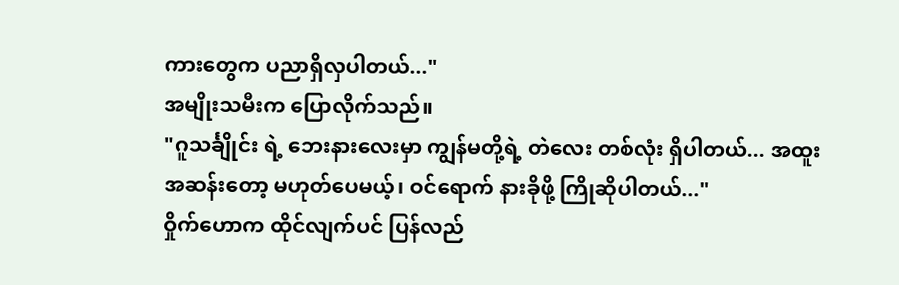ကားတွေက ပညာရှိလှပါတယ်..."
အမျိုးသမီးက ပြောလိုက်သည်။
"ဂူသင်္ချိုင်း ရဲ့ ဘေးနားလေးမှာ ကျွန်မတို့ရဲ့ တဲလေး တစ်လုံး ရှိပါတယ်... အထူးအဆန်းတော့ မဟုတ်ပေမယ့်၊ ဝင်ရောက် နားခိုဖို့ ကြိုဆိုပါတယ်..."
ဝှိုက်ဟောက ထိုင်လျက်ပင် ပြန်လည်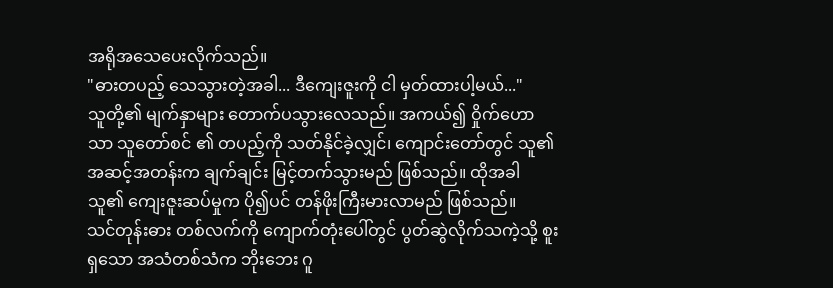အရိုအသေပေးလိုက်သည်။
"ဓားတပည့် သေသွားတဲ့အခါ... ဒီကျေးဇူးကို ငါ မှတ်ထားပါ့မယ်..."
သူတို့၏ မျက်နှာများ တောက်ပသွားလေသည်။ အကယ်၍ ဝှိုက်ဟောသာ သူတော်စင် ၏ တပည့်ကို သတ်နိုင်ခဲ့လျှင်၊ ကျောင်းတော်တွင် သူ၏ အဆင့်အတန်းက ချက်ချင်း မြင့်တက်သွားမည် ဖြစ်သည်။ ထိုအခါ သူ၏ ကျေးဇူးဆပ်မှုက ပို၍ပင် တန်ဖိုးကြီးမားလာမည် ဖြစ်သည်။
သင်တုန်းဓား တစ်လက်ကို ကျောက်တုံးပေါ်တွင် ပွတ်ဆွဲလိုက်သကဲ့သို့ စူးရှသော အသံတစ်သံက ဘိုးဘေး ဂူ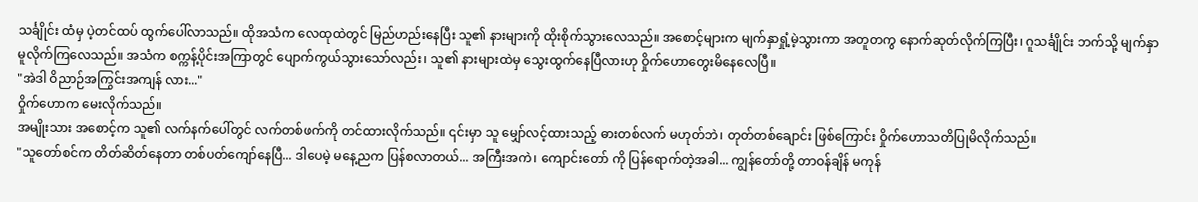သင်္ချိုင်း ထံမှ ပဲ့တင်ထပ် ထွက်ပေါ်လာသည်။ ထိုအသံက လေထုထဲတွင် မြည်ဟည်းနေပြီး သူ၏ နားများကို ထိုးစိုက်သွားလေသည်။ အစောင့်များက မျက်နှာရှုံ့မဲ့သွားကာ အတူတကွ နောက်ဆုတ်လိုက်ကြပြီး၊ ဂူသင်္ချိုင်း ဘက်သို့ မျက်နှာမူလိုက်ကြလေသည်။ အသံက စက္ကန့်ပိုင်းအကြာတွင် ပျောက်ကွယ်သွားသော်လည်း၊ သူ၏ နားများထဲမှ သွေးထွက်နေပြီလားဟု ဝှိုက်ဟောတွေးမိနေလေပြီ။
"အဲဒါ ဝိညာဉ်အကြွင်းအကျန် လား..."
ဝှိုက်ဟောက မေးလိုက်သည်။
အမျိုးသား အစောင့်က သူ၏ လက်နက်ပေါ်တွင် လက်တစ်ဖက်ကို တင်ထားလိုက်သည်။ ၎င်းမှာ သူ မျှော်လင့်ထားသည့် ဓားတစ်လက် မဟုတ်ဘဲ၊ တုတ်တစ်ချောင်း ဖြစ်ကြောင်း ဝှိုက်ဟောသတိပြုမိလိုက်သည်။
"သူတော်စင်က တိတ်ဆိတ်နေတာ တစ်ပတ်ကျော်နေပြီ... ဒါပေမဲ့ မနေ့ညက ပြန်စလာတယ်... အကြီးအကဲ၊ ကျောင်းတော် ကို ပြန်ရောက်တဲ့အခါ... ကျွန်တော်တို့ တာဝန်ချိန် မကုန်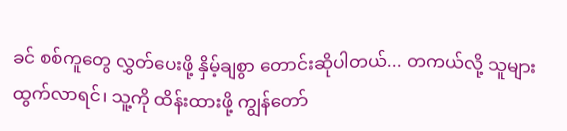ခင် စစ်ကူတွေ လွှတ်ပေးဖို့ နှိမ့်ချစွာ တောင်းဆိုပါတယ်... တကယ်လို့ သူများ ထွက်လာရင်၊ သူ့ကို ထိန်းထားဖို့ ကျွန်တော်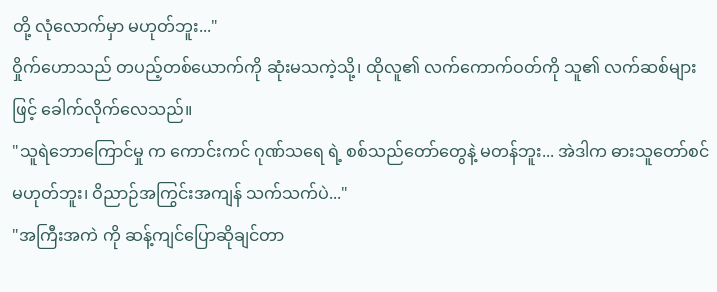တို့ လုံလောက်မှာ မဟုတ်ဘူး..."
ဝှိုက်ဟောသည် တပည့်တစ်ယောက်ကို ဆုံးမသကဲ့သို့၊ ထိုလူ၏ လက်ကောက်ဝတ်ကို သူ၏ လက်ဆစ်များဖြင့် ခေါက်လိုက်လေသည်။
"သူရဲဘောကြောင်မှု က ကောင်းကင် ဂုဏ်သရေ ရဲ့ စစ်သည်တော်တွေနဲ့ မတန်ဘူး... အဲဒါက ဓားသူတော်စင် မဟုတ်ဘူး၊ ဝိညာဉ်အကြွင်းအကျန် သက်သက်ပဲ..."
"အကြီးအကဲ ကို ဆန့်ကျင်ပြောဆိုချင်တာ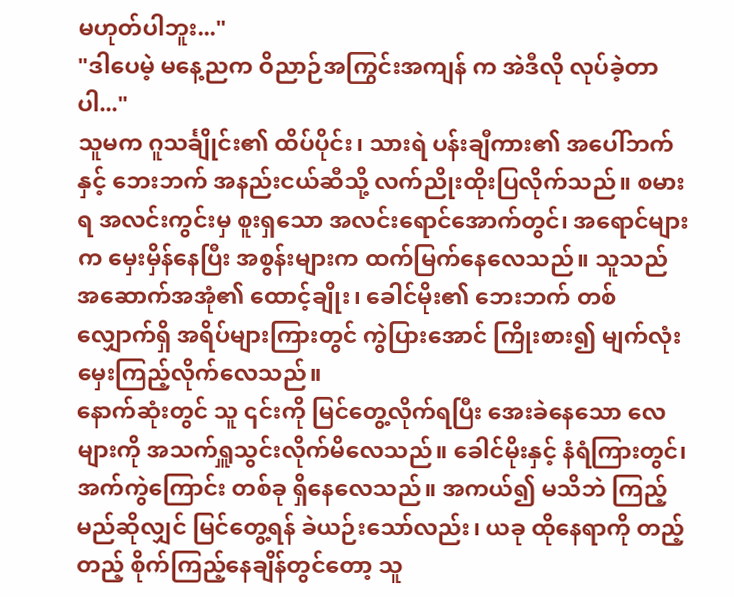မဟုတ်ပါဘူး..."
"ဒါပေမဲ့ မနေ့ညက ဝိညာဉ်အကြွင်းအကျန် က အဲဒီလို လုပ်ခဲ့တာပါ..."
သူမက ဂူသင်္ချိုင်း၏ ထိပ်ပိုင်း၊ သားရဲ ပန်းချီကား၏ အပေါ်ဘက်နှင့် ဘေးဘက် အနည်းငယ်ဆီသို့ လက်ညိုးထိုးပြလိုက်သည်။ စမားရ အလင်းကွင်းမှ စူးရှသော အလင်းရောင်အောက်တွင်၊ အရောင်များက မှေးမှိန်နေပြီး အစွန်းများက ထက်မြက်နေလေသည်။ သူသည် အဆောက်အအုံ၏ ထောင့်ချိုး၊ ခေါင်မိုး၏ ဘေးဘက် တစ်လျှောက်ရှိ အရိပ်များကြားတွင် ကွဲပြားအောင် ကြိုးစား၍ မျက်လုံးမှေးကြည့်လိုက်လေသည်။
နောက်ဆုံးတွင် သူ ၎င်းကို မြင်တွေ့လိုက်ရပြီး အေးခဲနေသော လေများကို အသက်ရှူသွင်းလိုက်မိလေသည်။ ခေါင်မိုးနှင့် နံရံကြားတွင်၊ အက်ကွဲကြောင်း တစ်ခု ရှိနေလေသည်။ အကယ်၍ မသိဘဲ ကြည့်မည်ဆိုလျှင် မြင်တွေ့ရန် ခဲယဉ်းသော်လည်း၊ ယခု ထိုနေရာကို တည့်တည့် စိုက်ကြည့်နေချိန်တွင်တော့ သူ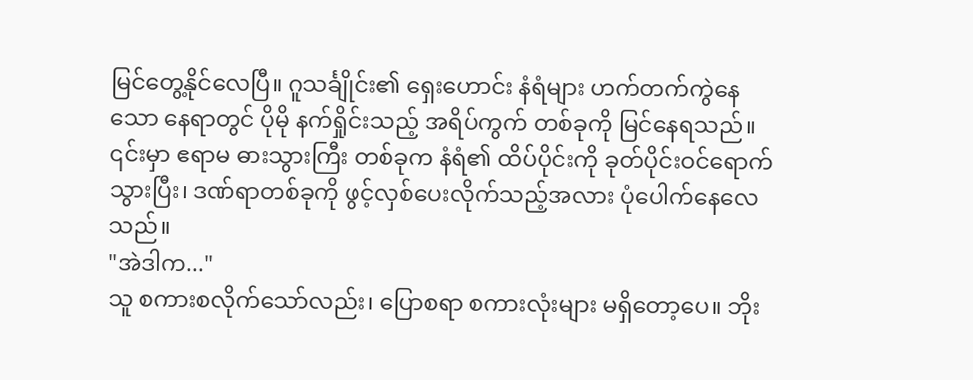မြင်တွေ့နိုင်လေပြီ။ ဂူသင်္ချိုင်း၏ ရှေးဟောင်း နံရံများ ဟက်တက်ကွဲနေသော နေရာတွင် ပိုမို နက်ရှိုင်းသည့် အရိပ်ကွက် တစ်ခုကို မြင်နေရသည်။ ၎င်းမှာ ဧရာမ ဓားသွားကြီး တစ်ခုက နံရံ၏ ထိပ်ပိုင်းကို ခုတ်ပိုင်းဝင်ရောက်သွားပြီး၊ ဒဏ်ရာတစ်ခုကို ဖွင့်လှစ်ပေးလိုက်သည့်အလား ပုံပေါက်နေလေသည်။
"အဲဒါက..."
သူ စကားစလိုက်သော်လည်း၊ ပြောစရာ စကားလုံးများ မရှိတော့ပေ။ ဘိုး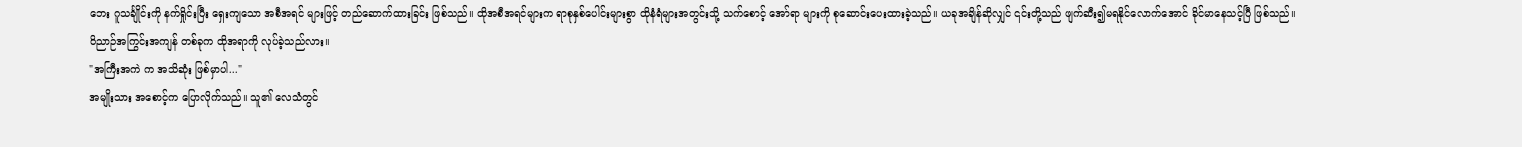ဘေး ဂူသင်္ချိုင်းကို နက်ရှိုင်းပြီး ရှေးကျသော အစီအရင် များဖြင့် တည်ဆောက်ထားခြင်း ဖြစ်သည်။ ထိုအစီအရင်များက ရာစုနှစ်ပေါင်းများစွာ ထိုနံရံများအတွင်းသို့ သက်စောင့် အော်ရာ များကို စုဆောင်းပေးထားခဲ့သည်။ ယခုအချိန်ဆိုလျှင် ၎င်းတို့သည် ဖျက်ဆီး၍မရနိုင်လောက်အောင် ခိုင်မာနေသင့်ပြီ ဖြစ်သည်။
ဝိညာဉ်အကြွင်းအကျန် တစ်ခုက ထိုအရာကို လုပ်ခဲ့သည်လား။
"အကြီးအကဲ က အသိဆုံး ဖြစ်မှာပါ..."
အမျိုးသား အစောင့်က ပြောလိုက်သည်။ သူ၏ လေသံတွင်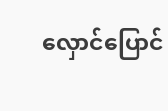လှောင်ပြောင်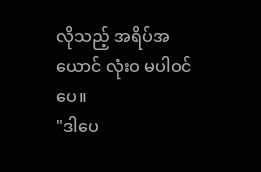လိုသည့် အရိပ်အယောင် လုံးဝ မပါဝင်ပေ။
"ဒါပေ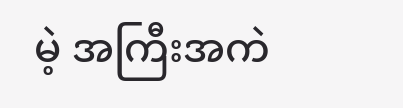မဲ့ အကြီးအကဲ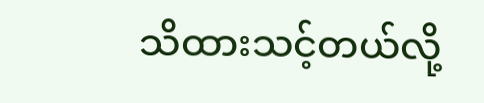သိထားသင့်တယ်လို့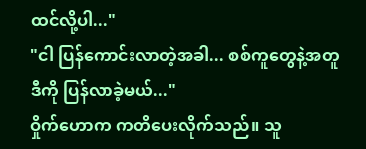ထင်လို့ပါ..."
"ငါ ပြန်ကောင်းလာတဲ့အခါ... စစ်ကူတွေနဲ့အတူ ဒီကို ပြန်လာခဲ့မယ်..."
ဝှိုက်ဟောက ကတိပေးလိုက်သည်။ သူ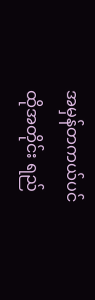အမှန်တကယ်ပင် ထိုအတိုင်း ရည်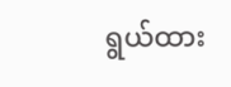ရွယ်ထား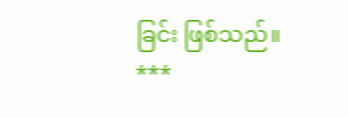ခြင်း ဖြစ်သည်။
***